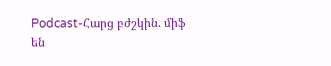Podcast-Հարց բժշկին. միֆ են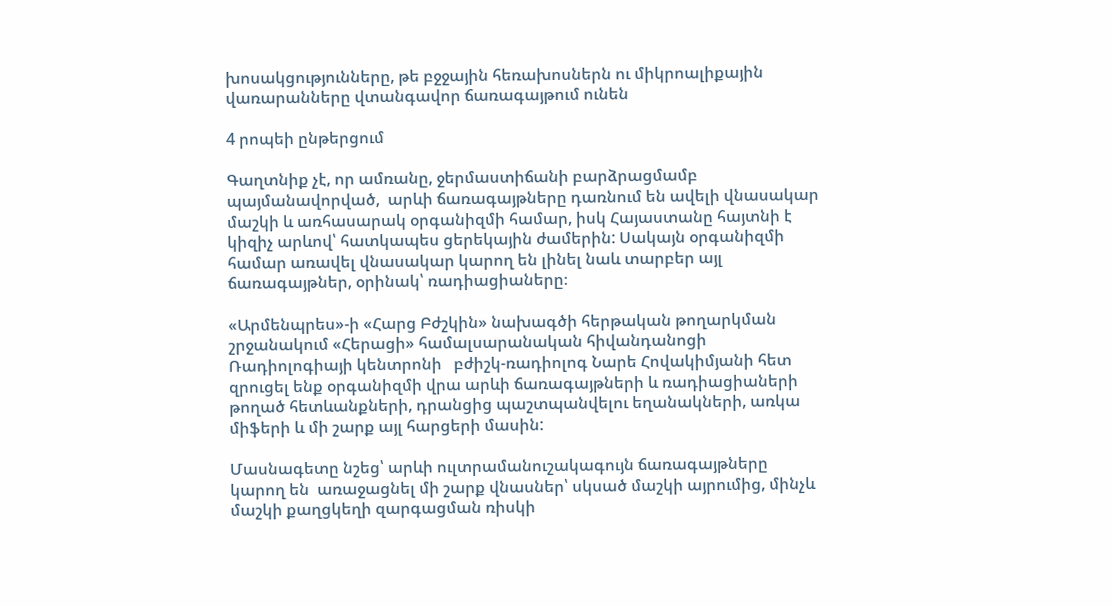խոսակցությունները, թե բջջային հեռախոսներն ու միկրոալիքային վառարանները վտանգավոր ճառագայթում ունեն

4 րոպեի ընթերցում

Գաղտնիք չէ, որ ամռանը, ջերմաստիճանի բարձրացմամբ պայմանավորված,  արևի ճառագայթները դառնում են ավելի վնասակար մաշկի և առհասարակ օրգանիզմի համար, իսկ Հայաստանը հայտնի է կիզիչ արևով՝ հատկապես ցերեկային ժամերին: Սակայն օրգանիզմի համար առավել վնասակար կարող են լինել նաև տարբեր այլ ճառագայթներ, օրինակ՝ ռադիացիաները։

«Արմենպրես»-ի «Հարց Բժշկին» նախագծի հերթական թողարկման   շրջանակում «Հերացի» համալսարանական հիվանդանոցի Ռադիոլոգիայի կենտրոնի   բժիշկ-ռադիոլոգ Նարե Հովակիմյանի հետ զրուցել ենք օրգանիզմի վրա արևի ճառագայթների և ռադիացիաների  թողած հետևանքների, դրանցից պաշտպանվելու եղանակների, առկա միֆերի և մի շարք այլ հարցերի մասին:

Մասնագետը նշեց՝ արևի ուլտրամանուշակագույն ճառագայթները կարող են  առաջացնել մի շարք վնասներ՝ սկսած մաշկի այրումից, մինչև մաշկի քաղցկեղի զարգացման ռիսկի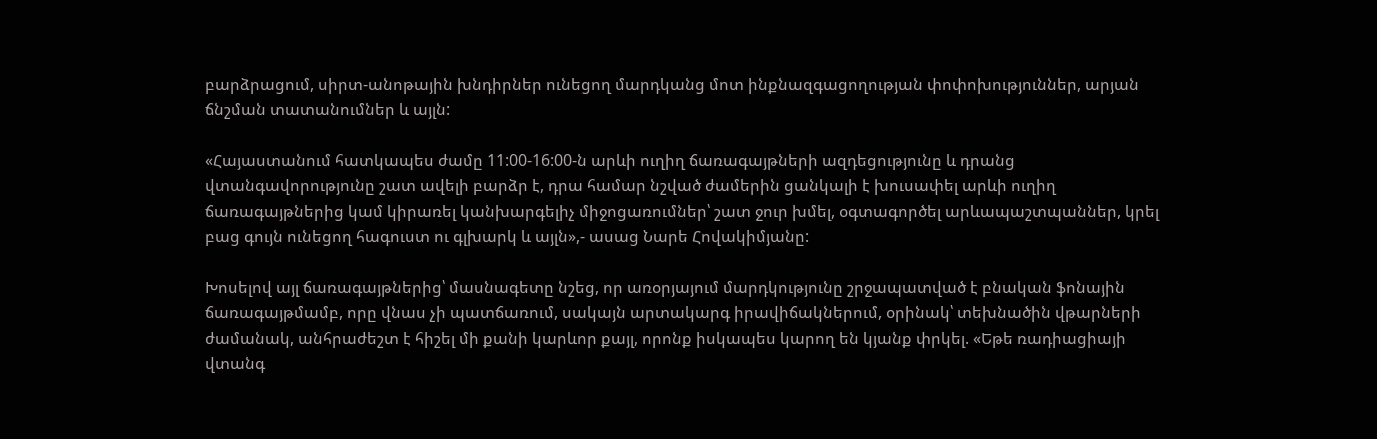բարձրացում, սիրտ-անոթային խնդիրներ ունեցող մարդկանց մոտ ինքնազգացողության փոփոխություններ, արյան ճնշման տատանումներ և այլն:

«Հայաստանում հատկապես ժամը 11:00-16:00-ն արևի ուղիղ ճառագայթների ազդեցությունը և դրանց վտանգավորությունը շատ ավելի բարձր է, դրա համար նշված ժամերին ցանկալի է խուսափել արևի ուղիղ ճառագայթներից կամ կիրառել կանխարգելիչ միջոցառումներ՝ շատ ջուր խմել, օգտագործել արևապաշտպաններ, կրել բաց գույն ունեցող հագուստ ու գլխարկ և այլն»,- ասաց Նարե Հովակիմյանը:

Խոսելով այլ ճառագայթներից՝ մասնագետը նշեց, որ առօրյայում մարդկությունը շրջապատված է բնական ֆոնային ճառագայթմամբ, որը վնաս չի պատճառում, սակայն արտակարգ իրավիճակներում, օրինակ՝ տեխնածին վթարների ժամանակ, անհրաժեշտ է հիշել մի քանի կարևոր քայլ, որոնք իսկապես կարող են կյանք փրկել. «Եթե ռադիացիայի վտանգ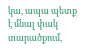կա, ապա պետք է մնալ փակ տարածքում,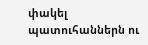փակել պատուհաններն ու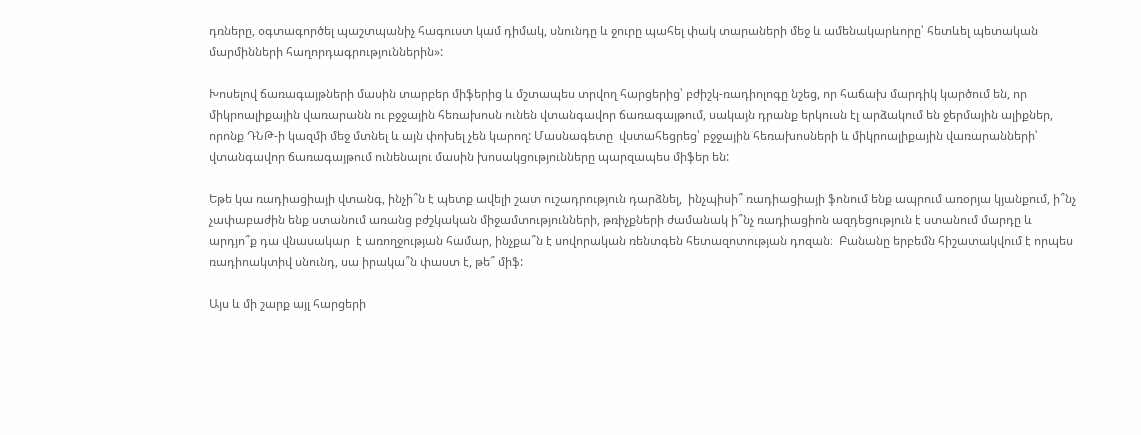դռները, օգտագործել պաշտպանիչ հագուստ կամ դիմակ, սնունդը և ջուրը պահել փակ տարաների մեջ և ամենակարևորը՝ հետևել պետական մարմինների հաղորդագրություններին»:

Խոսելով ճառագայթների մասին տարբեր միֆերից և մշտապես տրվող հարցերից՝ բժիշկ-ռադիոլոգը նշեց, որ հաճախ մարդիկ կարծում են, որ միկրոալիքային վառարանն ու բջջային հեռախոսն ունեն վտանգավոր ճառագայթում, սակայն դրանք երկուսն էլ արձակում են ջերմային ալիքներ, որոնք ԴՆԹ-ի կազմի մեջ մտնել և այն փոխել չեն կարող: Մասնագետը  վստահեցրեց՝ բջջային հեռախոսների և միկրոալիքային վառարանների՝ վտանգավոր ճառագայթում ունենալու մասին խոսակցությունները պարզապես միֆեր են:

Եթե կա ռադիացիայի վտանգ, ինչի՞ն է պետք ավելի շատ ուշադրություն դարձնել,  ինչպիսի՞ ռադիացիայի ֆոնում ենք ապրում առօրյա կյանքում, ի՞նչ չափաբաժին ենք ստանում առանց բժշկական միջամտությունների, թռիչքների ժամանակ ի՞նչ ռադիացիոն ազդեցություն է ստանում մարդը և արդյո՞ք դա վնասակար  է առողջության համար, ինչքա՞ն է սովորական ռենտգեն հետազոտության դոզան։  Բանանը երբեմն հիշատակվում է որպես ռադիոակտիվ սնունդ, սա իրակա՞ն փաստ է, թե՞ միֆ:

Այս և մի շարք այլ հարցերի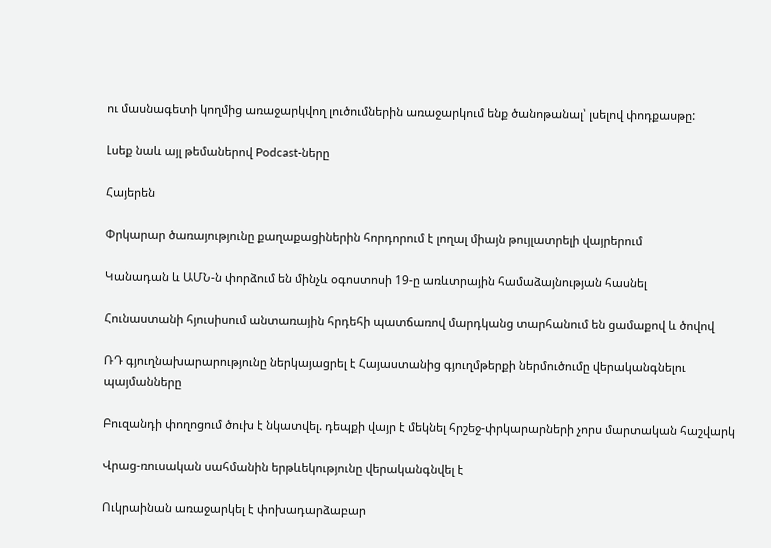ու մասնագետի կողմից առաջարկվող լուծումներին առաջարկում ենք ծանոթանալ՝ լսելով փոդքասթը:

Լսեք նաև այլ թեմաներով Podcast-ները

Հայերեն

Փրկարար ծառայությունը քաղաքացիներին հորդորում է լողալ միայն թույլատրելի վայրերում

Կանադան և ԱՄՆ-ն փորձում են մինչև օգոստոսի 19-ը առևտրային համաձայնության հասնել

Հունաստանի հյուսիսում անտառային հրդեհի պատճառով մարդկանց տարհանում են ցամաքով և ծովով

ՌԴ գյուղնախարարությունը ներկայացրել է Հայաստանից գյուղմթերքի ներմուծումը վերականգնելու պայմանները

Բուզանդի փողոցում ծուխ է նկատվել. դեպքի վայր է մեկնել հրշեջ-փրկարարների չորս մարտական հաշվարկ

Վրաց-ռուսական սահմանին երթևեկությունը վերականգնվել է

Ուկրաինան առաջարկել է փոխադարձաբար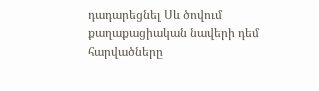դադարեցնել Սև ծովում քաղաքացիական նավերի դեմ հարվածները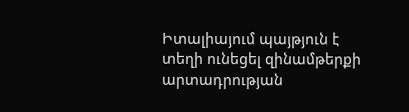Իտալիայում պայթյուն է տեղի ունեցել զինամթերքի արտադրության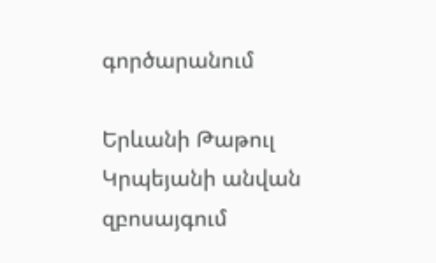գործարանում

Երևանի Թաթուլ Կրպեյանի անվան զբոսայգում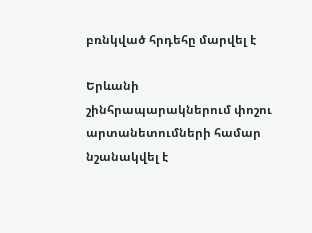բռնկված հրդեհը մարվել է

Երևանի շինհրապարակներում փոշու արտանետումների համար նշանակվել է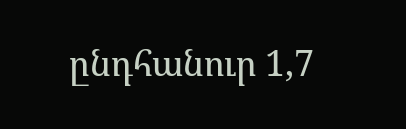ընդհանուր 1,7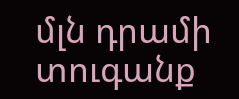մլն դրամի տուգանք